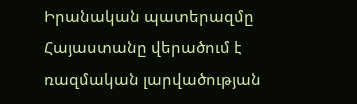Իրանական պատերազմը Հայաստանը վերածում է ռազմական լարվածության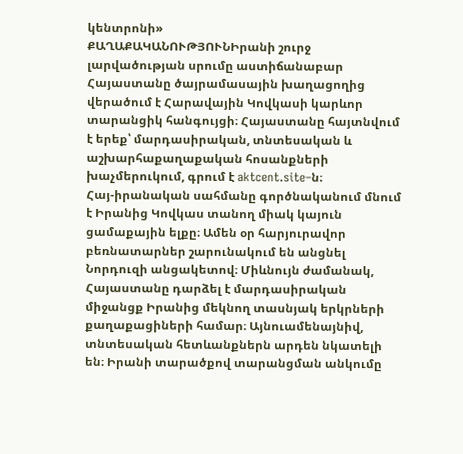կենտրոնի»
ՔԱՂԱՔԱԿԱՆՈՒԹՅՈՒՆԻրանի շուրջ լարվածության սրումը աստիճանաբար Հայաստանը ծայրամասային խաղացողից վերածում է Հարավային Կովկասի կարևոր տարանցիկ հանգույցի։ Հայաստանը հայտնվում է երեք՝ մարդասիրական, տնտեսական և աշխարհաքաղաքական հոսանքների խաչմերուկում, գրում է aktcent.site–ն։
Հայ-իրանական սահմանը գործնականում մնում է Իրանից Կովկաս տանող միակ կայուն ցամաքային ելքը։ Ամեն օր հարյուրավոր բեռնատարներ շարունակում են անցնել Նորդուզի անցակետով։ Միևնույն ժամանակ, Հայաստանը դարձել է մարդասիրական միջանցք Իրանից մեկնող տասնյակ երկրների քաղաքացիների համար։ Այնուամենայնիվ, տնտեսական հետևանքներն արդեն նկատելի են։ Իրանի տարածքով տարանցման անկումը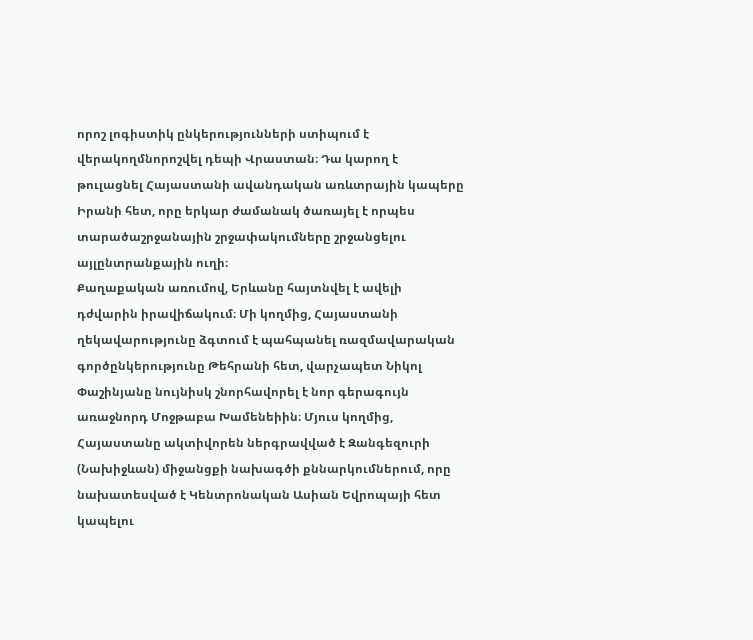որոշ լոգիստիկ ընկերությունների ստիպում է վերակողմնորոշվել դեպի Վրաստան։ Դա կարող է թուլացնել Հայաստանի ավանդական առևտրային կապերը Իրանի հետ, որը երկար ժամանակ ծառայել է որպես տարածաշրջանային շրջափակումները շրջանցելու այլընտրանքային ուղի։
Քաղաքական առումով, Երևանը հայտնվել է ավելի դժվարին իրավիճակում։ Մի կողմից, Հայաստանի ղեկավարությունը ձգտում է պահպանել ռազմավարական գործընկերությունը Թեհրանի հետ, վարչապետ Նիկոլ Փաշինյանը նույնիսկ շնորհավորել է նոր գերագույն առաջնորդ Մոջթաբա Խամենեիին։ Մյուս կողմից, Հայաստանը ակտիվորեն ներգրավված է Զանգեզուրի (Նախիջևան) միջանցքի նախագծի քննարկումներում, որը նախատեսված է Կենտրոնական Ասիան Եվրոպայի հետ կապելու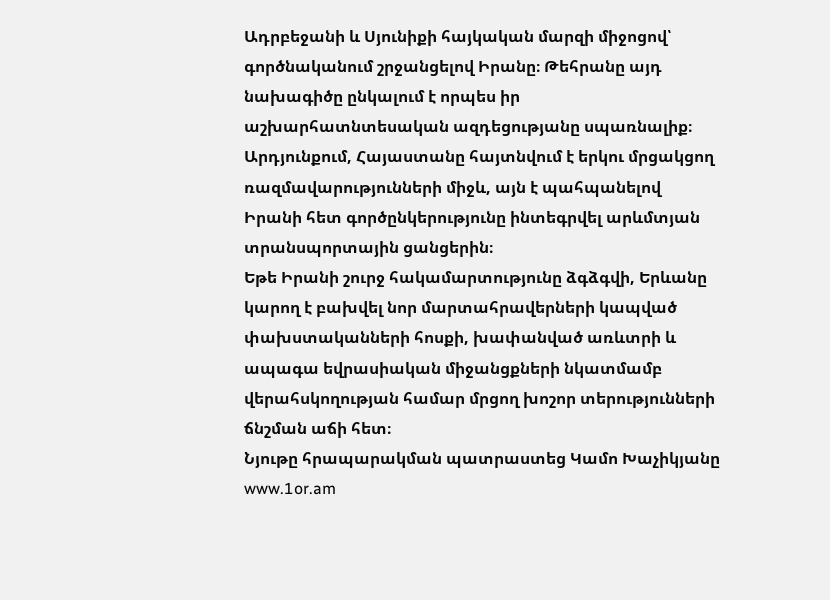Ադրբեջանի և Սյունիքի հայկական մարզի միջոցով՝ գործնականում շրջանցելով Իրանը։ Թեհրանը այդ նախագիծը ընկալում է որպես իր աշխարհատնտեսական ազդեցությանը սպառնալիք։ Արդյունքում, Հայաստանը հայտնվում է երկու մրցակցող ռազմավարությունների միջև, այն է պահպանելով Իրանի հետ գործընկերությունը ինտեգրվել արևմտյան տրանսպորտային ցանցերին։
Եթե Իրանի շուրջ հակամարտությունը ձգձգվի, Երևանը կարող է բախվել նոր մարտահրավերների կապված փախստականների հոսքի, խափանված առևտրի և ապագա եվրասիական միջանցքների նկատմամբ վերահսկողության համար մրցող խոշոր տերությունների ճնշման աճի հետ։
Նյութը հրապարակման պատրաստեց Կամո Խաչիկյանը
www.1or.am